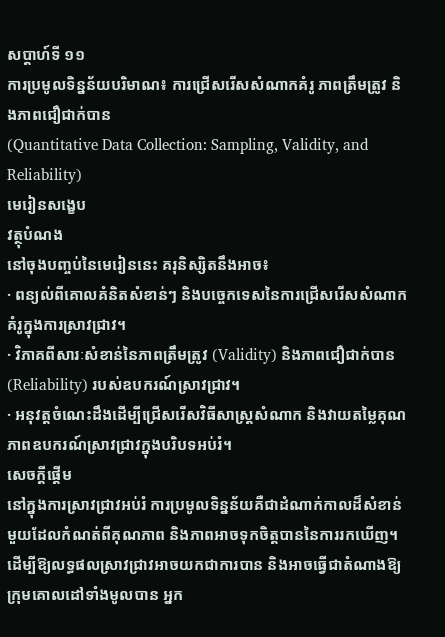សប្ដាហ៍ទី ១១
ការប្រមូលទិន្នន័យបរិមាណ៖ ការជ្រើសរើសសំណាកគំរូ ភាពត្រឹមត្រូវ និងភាពជឿជាក់បាន
(Quantitative Data Collection: Sampling, Validity, and Reliability)
មេរៀនសង្ខេប
វត្ថុបំណង
នៅចុងបញ្ចប់នៃមេរៀននេះ គរុនិស្សិតនឹងអាច៖
· ពន្យល់ពីគោលគំនិតសំខាន់ៗ និងបច្ចេកទេសនៃការជ្រើសរើសសំណាកគំរូក្នុងការស្រាវជ្រាវ។
· វិភាគពីសារៈសំខាន់នៃភាពត្រឹមត្រូវ (Validity) និងភាពជឿជាក់បាន (Reliability) របស់ឧបករណ៍ស្រាវជ្រាវ។
· អនុវត្តចំណេះដឹងដើម្បីជ្រើសរើសវិធីសាស្រ្តសំណាក និងវាយតម្លៃគុណភាពឧបករណ៍ស្រាវជ្រាវក្នុងបរិបទអប់រំ។
សេចក្ដីផ្ដើម
នៅក្នុងការស្រាវជ្រាវអប់រំ ការប្រមូលទិន្នន័យគឺជាដំណាក់កាលដ៏សំខាន់មួយដែលកំណត់ពីគុណភាព និងភាពអាចទុកចិត្តបាននៃការរកឃើញ។ ដើម្បីឱ្យលទ្ធផលស្រាវជ្រាវអាចយកជាការបាន និងអាចធ្វើជាតំណាងឱ្យក្រុមគោលដៅទាំងមូលបាន អ្នក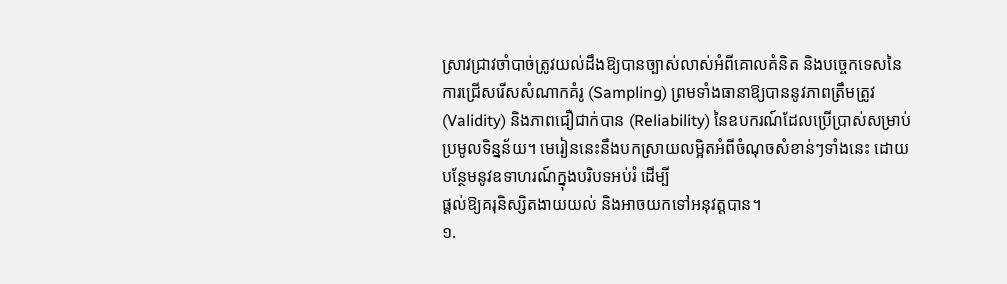ស្រាវជ្រាវចាំបាច់ត្រូវយល់ដឹងឱ្យបានច្បាស់លាស់អំពីគោលគំនិត និងបច្ចេកទេសនៃការជ្រើសរើសសំណាកគំរូ (Sampling) ព្រមទាំងធានាឱ្យបាននូវភាពត្រឹមត្រូវ (Validity) និងភាពជឿជាក់បាន (Reliability) នៃឧបករណ៍ដែលប្រើប្រាស់សម្រាប់ប្រមូលទិន្នន័យ។ មេរៀននេះនឹងបកស្រាយលម្អិតអំពីចំណុចសំខាន់ៗទាំងនេះ ដោយបន្ថែមនូវឧទាហរណ៍ក្នុងបរិបទអប់រំ ដើម្បី
ផ្តល់ឱ្យគរុនិស្សិតងាយយល់ និងអាចយកទៅអនុវត្តបាន។
១.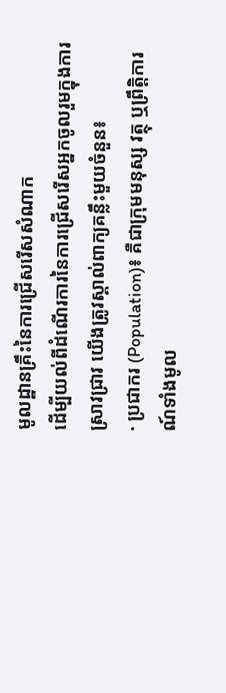មូលដ្ឋានគ្រឹះនៃការជ្រើសរើសសំណាក
ដើម្បីយល់ពីដំណើរការនៃការជ្រើសរើសអ្នកចូលរួមក្នុងការស្រាវជ្រាវ យើងត្រូវស្គាល់ពាក្យគន្លឹះមួយចំនួន៖
· ប្រជាករ (Population)៖ គឺជាក្រុមមនុស្ស វត្ថុ ឬព្រឹត្តិការណ៍ទាំងមូល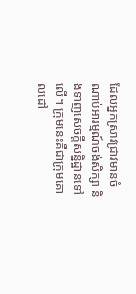ដែលអ្នកស្រាវជ្រាវមានចំណាប់អារម្មណ៍ចង់សិក្សា និងទាញសេចក្តីសន្និដ្ឋានទៅលើ។ ក្រុមនេះគឺជាក្រុមគោលដៅ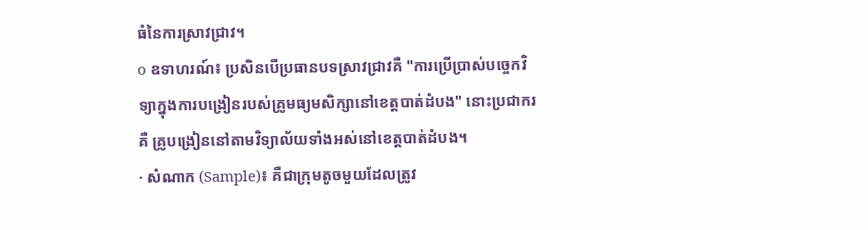ធំនៃការស្រាវជ្រាវ។
o ឧទាហរណ៍៖ ប្រសិនបើប្រធានបទស្រាវជ្រាវគឺ "ការប្រើប្រាស់បច្ចេកវិទ្យាក្នុងការបង្រៀនរបស់គ្រូមធ្យមសិក្សានៅខេត្តបាត់ដំបង" នោះប្រជាករគឺ គ្រូបង្រៀននៅតាមវិទ្យាល័យទាំងអស់នៅខេត្តបាត់ដំបង។
· សំណាក (Sample)៖ គឺជាក្រុមតូចមួយដែលត្រូវ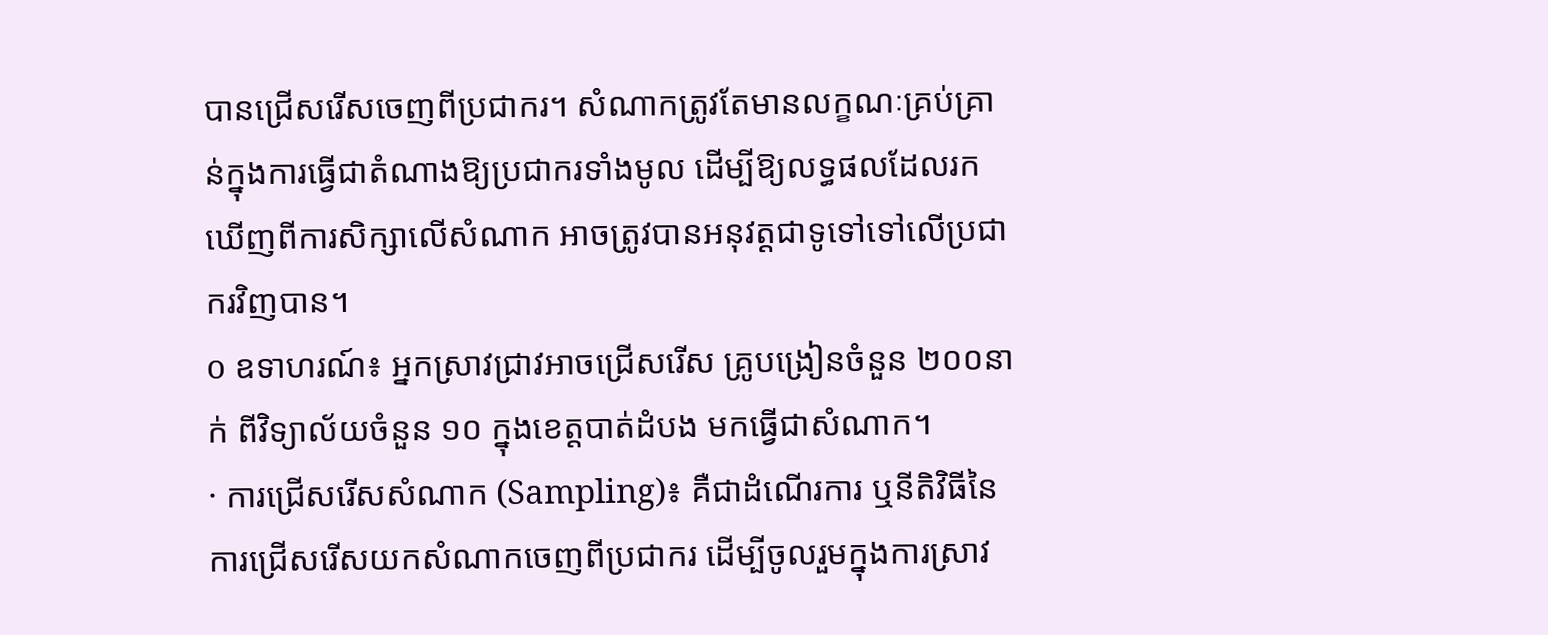បានជ្រើសរើសចេញពីប្រជាករ។ សំណាកត្រូវតែមានលក្ខណៈគ្រប់គ្រាន់ក្នុងការធ្វើជាតំណាងឱ្យប្រជាករទាំងមូល ដើម្បីឱ្យលទ្ធផលដែលរកឃើញពីការសិក្សាលើសំណាក អាចត្រូវបានអនុវត្តជាទូទៅទៅលើប្រជាករវិញបាន។
o ឧទាហរណ៍៖ អ្នកស្រាវជ្រាវអាចជ្រើសរើស គ្រូបង្រៀនចំនួន ២០០នាក់ ពីវិទ្យាល័យចំនួន ១០ ក្នុងខេត្តបាត់ដំបង មកធ្វើជាសំណាក។
· ការជ្រើសរើសសំណាក (Sampling)៖ គឺជាដំណើរការ ឬនីតិវិធីនៃការជ្រើសរើសយកសំណាកចេញពីប្រជាករ ដើម្បីចូលរួមក្នុងការស្រាវ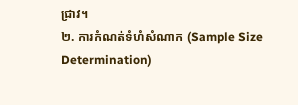ជ្រាវ។
២. ការកំណត់ទំហំសំណាក (Sample Size Determination)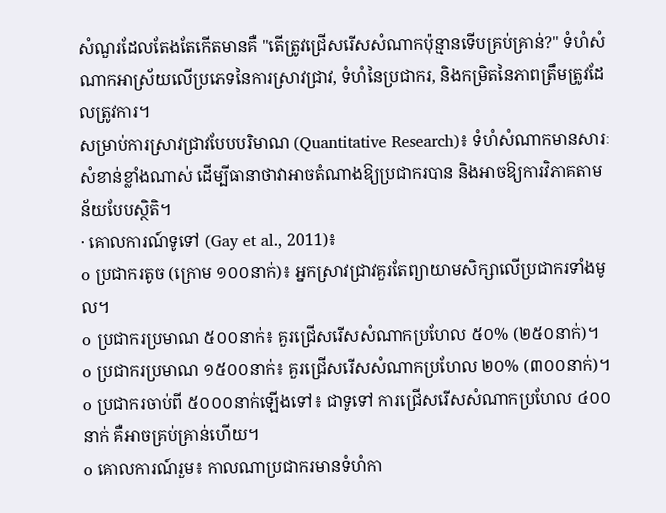សំណួរដែលតែងតែកើតមានគឺ "តើត្រូវជ្រើសរើសសំណាកប៉ុន្មានទើបគ្រប់គ្រាន់?" ទំហំសំណាកអាស្រ័យលើប្រភេទនៃការស្រាវជ្រាវ, ទំហំនៃប្រជាករ, និងកម្រិតនៃភាពត្រឹមត្រូវដែលត្រូវការ។
សម្រាប់ការស្រាវជ្រាវបែបបរិមាណ (Quantitative Research)៖ ទំហំសំណាកមានសារៈសំខាន់ខ្លាំងណាស់ ដើម្បីធានាថាវាអាចតំណាងឱ្យប្រជាករបាន និងអាចឱ្យការវិភាគតាមន័យបែបស្ថិតិ។
· គោលការណ៍ទូទៅ (Gay et al., 2011)៖
o ប្រជាករតូច (ក្រោម ១០០នាក់)៖ អ្នកស្រាវជ្រាវគួរតែព្យាយាមសិក្សាលើប្រជាករទាំងមូល។
o ប្រជាករប្រមាណ ៥០០នាក់៖ គួរជ្រើសរើសសំណាកប្រហែល ៥០% (២៥០នាក់)។
o ប្រជាករប្រមាណ ១៥០០នាក់៖ គួរជ្រើសរើសសំណាកប្រហែល ២០% (៣០០នាក់)។
o ប្រជាករចាប់ពី ៥០០០នាក់ឡើងទៅ៖ ជាទូទៅ ការជ្រើសរើសសំណាកប្រហែល ៤០០នាក់ គឺអាចគ្រប់គ្រាន់ហើយ។
o គោលការណ៍រួម៖ កាលណាប្រជាករមានទំហំកា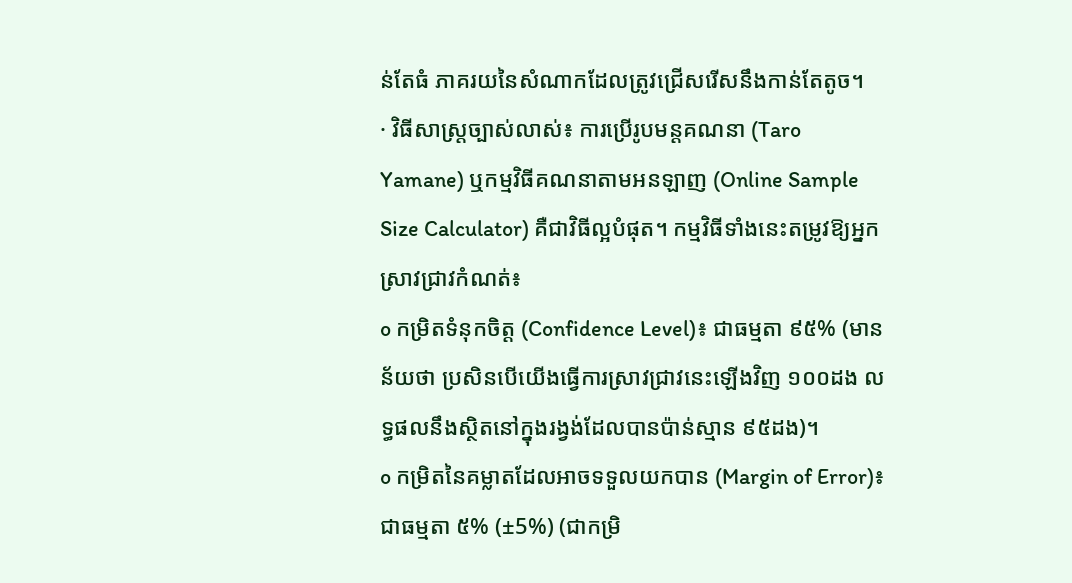ន់តែធំ ភាគរយនៃសំណាកដែលត្រូវជ្រើសរើសនឹងកាន់តែតូច។
· វិធីសាស្ត្រច្បាស់លាស់៖ ការប្រើរូបមន្តគណនា (Taro Yamane) ឬកម្មវិធីគណនាតាមអនឡាញ (Online Sample Size Calculator) គឺជាវិធីល្អបំផុត។ កម្មវិធីទាំងនេះតម្រូវឱ្យអ្នកស្រាវជ្រាវកំណត់៖
o កម្រិតទំនុកចិត្ត (Confidence Level)៖ ជាធម្មតា ៩៥% (មានន័យថា ប្រសិនបើយើងធ្វើការស្រាវជ្រាវនេះឡើងវិញ ១០០ដង លទ្ធផលនឹងស្ថិតនៅក្នុងរង្វង់ដែលបានប៉ាន់ស្មាន ៩៥ដង)។
o កម្រិតនៃគម្លាតដែលអាចទទួលយកបាន (Margin of Error)៖ ជាធម្មតា ៥% (±5%) (ជាកម្រិ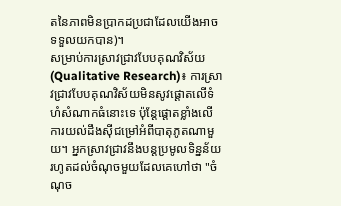តនៃភាពមិនប្រាកដប្រជាដែលយើងអាចទទួលយកបាន)។
សម្រាប់ការស្រាវជ្រាវបែបគុណវិស័យ (Qualitative Research)៖ ការស្រាវជ្រាវបែបគុណវិស័យមិនសូវផ្ដោតលើទំហំសំណាកធំនោះទេ ប៉ុន្តែផ្ដោតខ្លាំងលើការយល់ដឹងស៊ីជម្រៅអំពីបាតុភូតណាមួយ។ អ្នកស្រាវជ្រាវនឹងបន្តប្រមូលទិន្នន័យរហូតដល់ចំណុចមួយដែលគេហៅថា "ចំណុច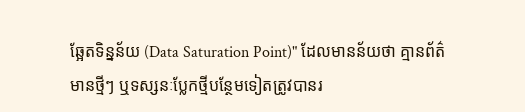ឆ្អែតទិន្នន័យ (Data Saturation Point)" ដែលមានន័យថា គ្មានព័ត៌មានថ្មីៗ ឬទស្សនៈប្លែកថ្មីបន្ថែមទៀតត្រូវបានរ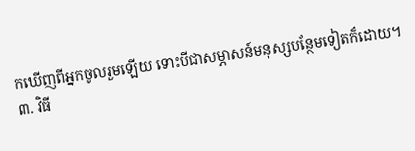កឃើញពីអ្នកចូលរួមឡើយ ទោះបីជាសម្ភាសន៍មនុស្សបន្ថែមទៀតក៏ដោយ។
៣. វិធី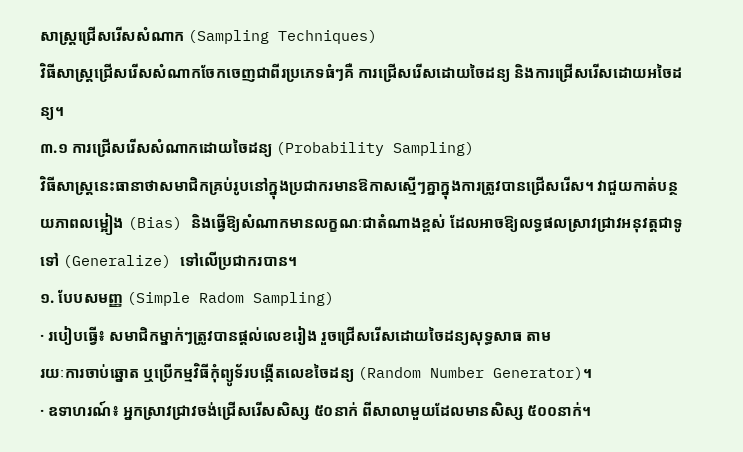សាស្រ្តជ្រើសរើសសំណាក (Sampling Techniques)
វិធីសាស្រ្តជ្រើសរើសសំណាកចែកចេញជាពីរប្រភេទធំៗគឺ ការជ្រើសរើសដោយចៃដន្យ និងការជ្រើសរើសដោយអចៃដន្យ។
៣.១ ការជ្រើសរើសសំណាកដោយចៃដន្យ (Probability Sampling)
វិធីសាស្រ្តនេះធានាថាសមាជិកគ្រប់រូបនៅក្នុងប្រជាករមានឱកាសស្មើៗគ្នាក្នុងការត្រូវបានជ្រើសរើស។ វាជួយកាត់បន្ថយភាពលម្អៀង (Bias) និងធ្វើឱ្យសំណាកមានលក្ខណៈជាតំណាងខ្ពស់ ដែលអាចឱ្យលទ្ធផលស្រាវជ្រាវអនុវត្តជាទូទៅ (Generalize) ទៅលើប្រជាករបាន។
១. បែបសមញ្ញ (Simple Radom Sampling)
· របៀបធ្វើ៖ សមាជិកម្នាក់ៗត្រូវបានផ្តល់លេខរៀង រួចជ្រើសរើសដោយចៃដន្យសុទ្ធសាធ តាម
រយៈការចាប់ឆ្នោត ឬប្រើកម្មវិធីកុំព្យូទ័របង្កើតលេខចៃដន្យ (Random Number Generator)។
· ឧទាហរណ៍៖ អ្នកស្រាវជ្រាវចង់ជ្រើសរើសសិស្ស ៥០នាក់ ពីសាលាមួយដែលមានសិស្ស ៥០០នាក់។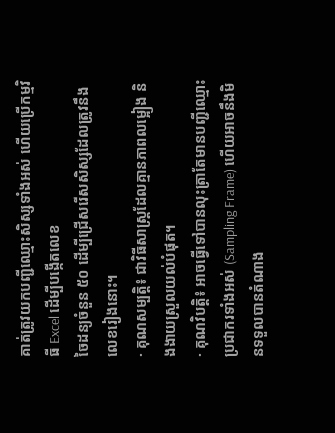គាត់ត្រូវយកបញ្ជីឈ្មោះសិស្សទាំងអស់ ហើយប្រើកម្មវិធី Excel ដើម្បីបង្កើតលេខ
ចៃដន្យចំនួន ៥០ ដើម្បីជ្រើសរើសសិស្សដែលត្រូវនឹងលេខរៀងនោះ។
· គុណសម្បត្តិ៖ ជាវិធីសាស្រ្តដែលគ្មានភាពលម្អៀង និងងាយស្រួលយល់បំផុត។
· គុណវិបត្តិ៖ អាចធ្វើទៅបានលុះត្រាតែមានបញ្ជីឈ្មោះប្រជាករទាំងអស់ (Sampling Frame) ហើយអាចនឹងមិនទទួលបានតំណាង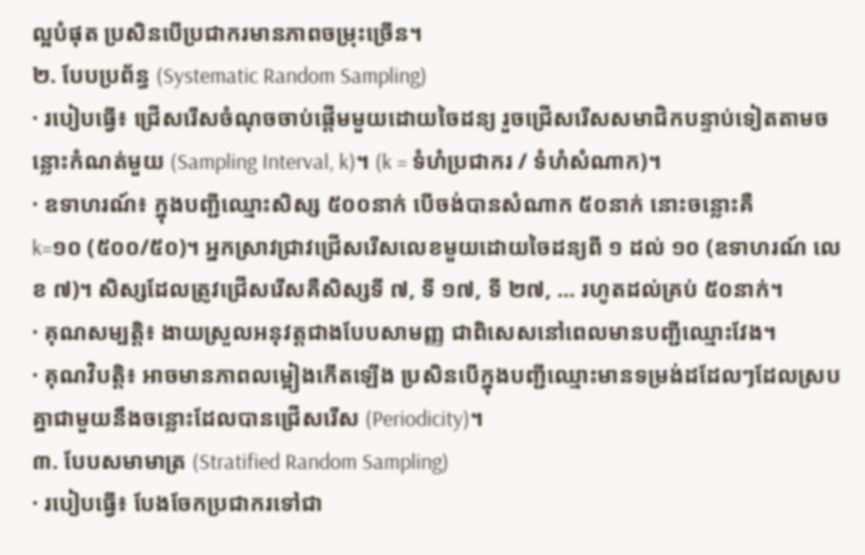ល្អបំផុត ប្រសិនបើប្រជាករមានភាពចម្រុះច្រើន។
២. បែបប្រព័ន្ធ (Systematic Random Sampling)
· របៀបធ្វើ៖ ជ្រើសរើសចំណុចចាប់ផ្តើមមួយដោយចៃដន្យ រួចជ្រើសរើសសមាជិកបន្ទាប់ទៀតតាមចន្លោះកំណត់មួយ (Sampling Interval, k)។ (k = ទំហំប្រជាករ / ទំហំសំណាក)។
· ឧទាហរណ៍៖ ក្នុងបញ្ជីឈ្មោះសិស្ស ៥០០នាក់ បើចង់បានសំណាក ៥០នាក់ នោះចន្លោះគឺ
k=១០ (៥០០/៥០)។ អ្នកស្រាវជ្រាវជ្រើសរើសលេខមួយដោយចៃដន្យពី ១ ដល់ ១០ (ឧទាហរណ៍ លេខ ៧)។ សិស្សដែលត្រូវជ្រើសរើសគឺសិស្សទី ៧, ទី ១៧, ទី ២៧, ... រហូតដល់គ្រប់ ៥០នាក់។
· គុណសម្បត្តិ៖ ងាយស្រួលអនុវត្តជាងបែបសាមញ្ញ ជាពិសេសនៅពេលមានបញ្ជីឈ្មោះវែង។
· គុណវិបត្តិ៖ អាចមានភាពលម្អៀងកើតឡើង ប្រសិនបើក្នុងបញ្ជីឈ្មោះមានទម្រង់ដដែលៗដែលស្របគ្នាជាមួយនឹងចន្លោះដែលបានជ្រើសរើស (Periodicity)។
៣. បែបសមាមាត្រ (Stratified Random Sampling)
· របៀបធ្វើ៖ បែងចែកប្រជាករទៅជា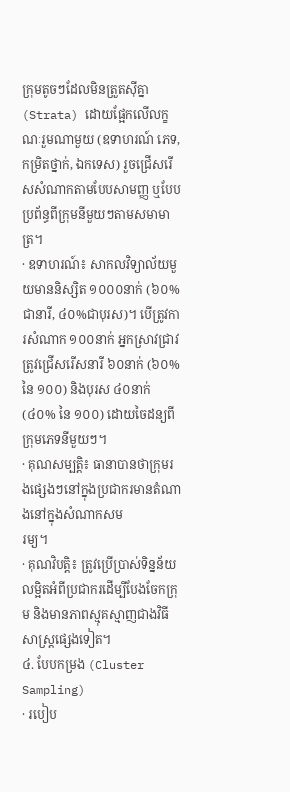ក្រុមតូចៗដែលមិនត្រួតស៊ីគ្នា (Strata) ដោយផ្អែកលើលក្ខណៈរួមណាមួយ (ឧទាហរណ៍ ភេទ, កម្រិតថ្នាក់, ឯកទេស) រួចជ្រើសរើសសំណាកតាមបែបសាមញ្ញ ឬបែបប្រព័ន្ធពីក្រុមនីមួយៗតាមសមាមាត្រ។
· ឧទាហរណ៍៖ សាកលវិទ្យាល័យមួយមាននិស្សិត ១០០០នាក់ (៦០%ជានារី, ៤០%ជាបុរស)។ បើត្រូវការសំណាក ១០០នាក់ អ្នកស្រាវជ្រាវត្រូវជ្រើសរើសនារី ៦០នាក់ (៦០% នៃ ១០០) និងបុរស ៤០នាក់ (៤០% នៃ ១០០) ដោយចៃដន្យពីក្រុមភេទនីមួយៗ។
· គុណសម្បត្តិ៖ ធានាបានថាក្រុមរងផ្សេងៗនៅក្នុងប្រជាករមានតំណាងនៅក្នុងសំណាកសម
រម្យ។
· គុណវិបត្តិ៖ ត្រូវប្រើប្រាស់ទិន្នន័យលម្អិតអំពីប្រជាករដើម្បីបែងចែកក្រុម និងមានភាពស្មុគស្មាញជាងវិធីសាស្រ្តផ្សេងទៀត។
៤. បែបកម្រង (Cluster Sampling)
· របៀប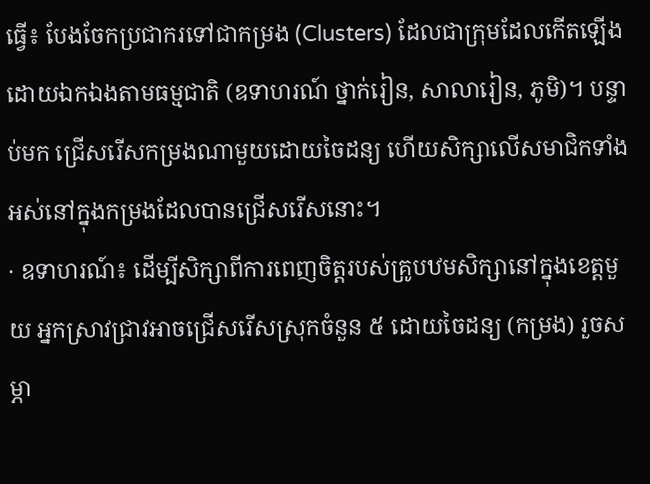ធ្វើ៖ បែងចែកប្រជាករទៅជាកម្រង (Clusters) ដែលជាក្រុមដែលកើតឡើងដោយឯកឯងតាមធម្មជាតិ (ឧទាហរណ៍ ថ្នាក់រៀន, សាលារៀន, ភូមិ)។ បន្ទាប់មក ជ្រើសរើសកម្រងណាមួយដោយចៃដន្យ ហើយសិក្សាលើសមាជិកទាំងអស់នៅក្នុងកម្រងដែលបានជ្រើសរើសនោះ។
· ឧទាហរណ៍៖ ដើម្បីសិក្សាពីការពេញចិត្តរបស់គ្រូបឋមសិក្សានៅក្នុងខេត្តមួយ អ្នកស្រាវជ្រាវអាចជ្រើសរើសស្រុកចំនួន ៥ ដោយចៃដន្យ (កម្រង) រួចសម្ភា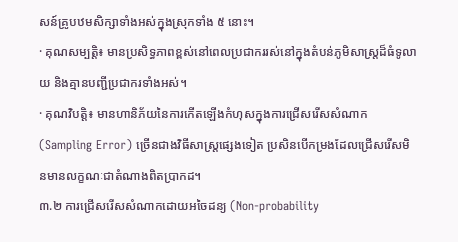សន៍គ្រូបឋមសិក្សាទាំងអស់ក្នុងស្រុកទាំង ៥ នោះ។
· គុណសម្បត្តិ៖ មានប្រសិទ្ធភាពខ្ពស់នៅពេលប្រជាកររស់នៅក្នុងតំបន់ភូមិសាស្រ្តដ៏ធំទូលាយ និងគ្មានបញ្ជីប្រជាករទាំងអស់។
· គុណវិបត្តិ៖ មានហានិភ័យនៃការកើតឡើងកំហុសក្នុងការជ្រើសរើសសំណាក (Sampling Error) ច្រើនជាងវិធីសាស្រ្តផ្សេងទៀត ប្រសិនបើកម្រងដែលជ្រើសរើសមិនមានលក្ខណៈជាតំណាងពិតប្រាកដ។
៣.២ ការជ្រើសរើសសំណាកដោយអចៃដន្យ (Non-probability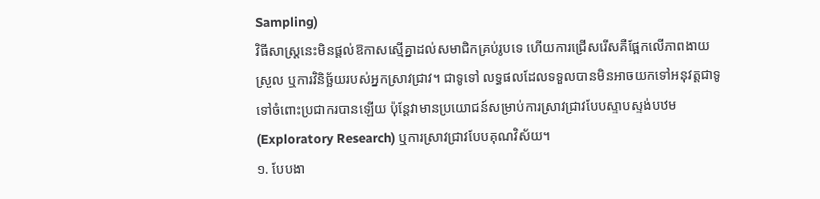Sampling)
វិធីសាស្រ្តនេះមិនផ្ដល់ឱកាសស្មើគ្នាដល់សមាជិកគ្រប់រូបទេ ហើយការជ្រើសរើសគឺផ្អែកលើភាពងាយស្រួល ឬការវិនិច្ឆ័យរបស់អ្នកស្រាវជ្រាវ។ ជាទូទៅ លទ្ធផលដែលទទួលបានមិនអាចយកទៅអនុវត្តជាទូទៅចំពោះប្រជាករបានឡើយ ប៉ុន្តែវាមានប្រយោជន៍សម្រាប់ការស្រាវជ្រាវបែបស្ទាបស្ទង់បឋម (Exploratory Research) ឬការស្រាវជ្រាវបែបគុណវិស័យ។
១. បែបងា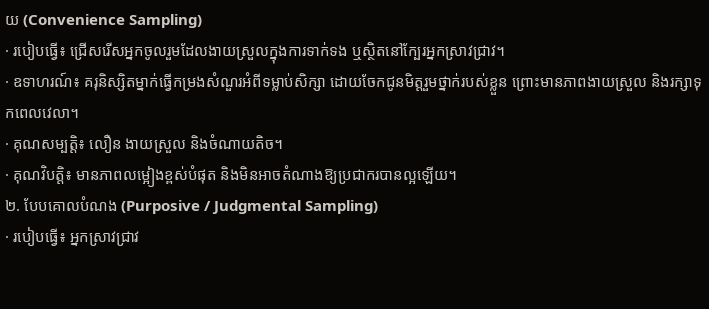យ (Convenience Sampling)
· របៀបធ្វើ៖ ជ្រើសរើសអ្នកចូលរួមដែលងាយស្រួលក្នុងការទាក់ទង ឬស្ថិតនៅក្បែរអ្នកស្រាវជ្រាវ។
· ឧទាហរណ៍៖ គរុនិស្សិតម្នាក់ធ្វើកម្រងសំណួរអំពីទម្លាប់សិក្សា ដោយចែកជូនមិត្តរួមថ្នាក់របស់ខ្លួន ព្រោះមានភាពងាយស្រួល និងរក្សាទុកពេលវេលា។
· គុណសម្បត្តិ៖ លឿន ងាយស្រួល និងចំណាយតិច។
· គុណវិបត្តិ៖ មានភាពលម្អៀងខ្ពស់បំផុត និងមិនអាចតំណាងឱ្យប្រជាករបានល្អឡើយ។
២. បែបគោលបំណង (Purposive / Judgmental Sampling)
· របៀបធ្វើ៖ អ្នកស្រាវជ្រាវ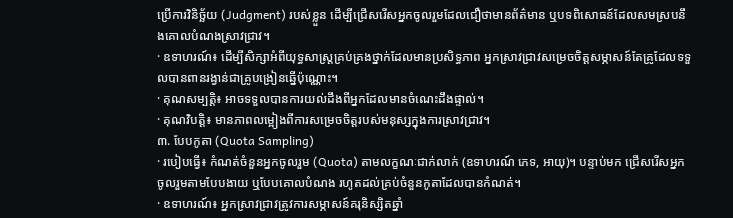ប្រើការវិនិច្ឆ័យ (Judgment) របស់ខ្លួន ដើម្បីជ្រើសរើសអ្នកចូលរួមដែលជឿថាមានព័ត៌មាន ឬបទពិសោធន៍ដែលសមស្របនឹងគោលបំណងស្រាវជ្រាវ។
· ឧទាហរណ៍៖ ដើម្បីសិក្សាអំពីយុទ្ធសាស្ត្រគ្រប់គ្រងថ្នាក់ដែលមានប្រសិទ្ធភាព អ្នកស្រាវជ្រាវសម្រេចចិត្តសម្ភាសន៍តែគ្រូដែលទទួលបានពានរង្វាន់ជាគ្រូបង្រៀនឆ្នើប៉ុណ្ណោះ។
· គុណសម្បត្តិ៖ អាចទទួលបានការយល់ដឹងពីអ្នកដែលមានចំណេះដឹងផ្ទាល់។
· គុណវិបត្តិ៖ មានភាពលម្អៀងពីការសម្រេចចិត្តរបស់មនុស្សក្នុងការស្រាវជ្រាវ។
៣. បែបកូតា (Quota Sampling)
· របៀបធ្វើ៖ កំណត់ចំនួនអ្នកចូលរួម (Quota) តាមលក្ខណៈជាក់លាក់ (ឧទាហរណ៍ ភេទ, អាយុ)។ បន្ទាប់មក ជ្រើសរើសអ្នកចូលរួមតាមបែបងាយ ឬបែបគោលបំណង រហូតដល់គ្រប់ចំនួនកូតាដែលបានកំណត់។
· ឧទាហរណ៍៖ អ្នកស្រាវជ្រាវត្រូវការសម្ភាសន៍គរុនិស្សិតឆ្នាំ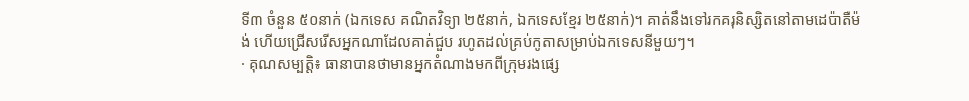ទី៣ ចំនួន ៥០នាក់ (ឯកទេស គណិតវិទ្យា ២៥នាក់, ឯកទេសខ្មែរ ២៥នាក់)។ គាត់នឹងទៅរកគរុនិស្សិតនៅតាមដេប៉ាតឺម៉ង់ ហើយជ្រើសរើសអ្នកណាដែលគាត់ជួប រហូតដល់គ្រប់កូតាសម្រាប់ឯកទេសនីមួយៗ។
· គុណសម្បត្តិ៖ ធានាបានថាមានអ្នកតំណាងមកពីក្រុមរងផ្សេ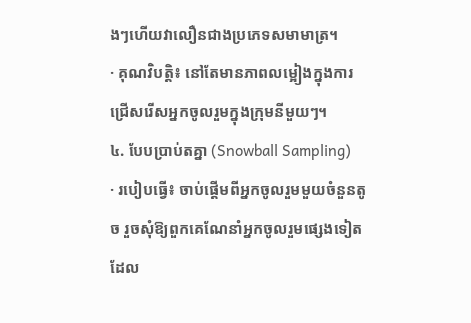ងៗហើយវាលឿនជាងប្រភេទសមាមាត្រ។
· គុណវិបត្តិ៖ នៅតែមានភាពលម្អៀងក្នុងការជ្រើសរើសអ្នកចូលរួមក្នុងក្រុមនីមួយៗ។
៤. បែបប្រាប់តគ្នា (Snowball Sampling)
· របៀបធ្វើ៖ ចាប់ផ្តើមពីអ្នកចូលរួមមួយចំនួនតូច រួចសុំឱ្យពួកគេណែនាំអ្នកចូលរួមផ្សេងទៀតដែល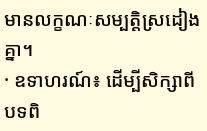មានលក្ខណៈសម្បត្តិស្រដៀងគ្នា។
· ឧទាហរណ៍៖ ដើម្បីសិក្សាពីបទពិ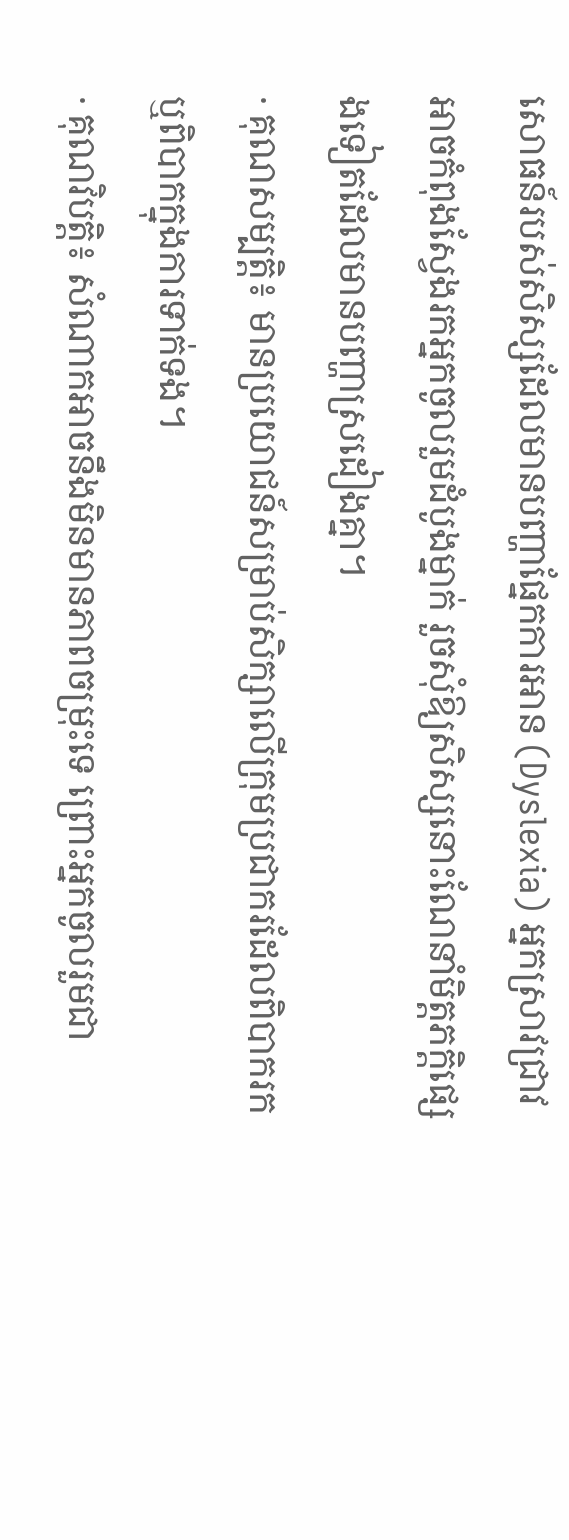សោធន៍របស់សិស្សដែលមានបញ្ហាផ្នែកការអាន (Dyslexia) អ្នកស្រាវជ្រាវអាចកំពុងស្វែងរកអ្នកចូលរួមដំបូងម្នាក់ រួចសុំឱ្យសិស្សនោះណែនាំមិត្តភក្តិផ្សេងទៀតដែលមានបញ្ហាស្រដៀងគ្នា។
· គុណសម្បត្តិ៖ មានប្រយោជន៍សម្រាប់សិក្សាលើក្រុមប្រជាករដែលពិបាករក ឬពិបាកក្នុងការទាក់ទង។
· គុណវិបត្តិ៖ សំណាកអាចនឹងមិនមានភាពចម្រុះទេ ព្រោះអ្នកចូលរួមជា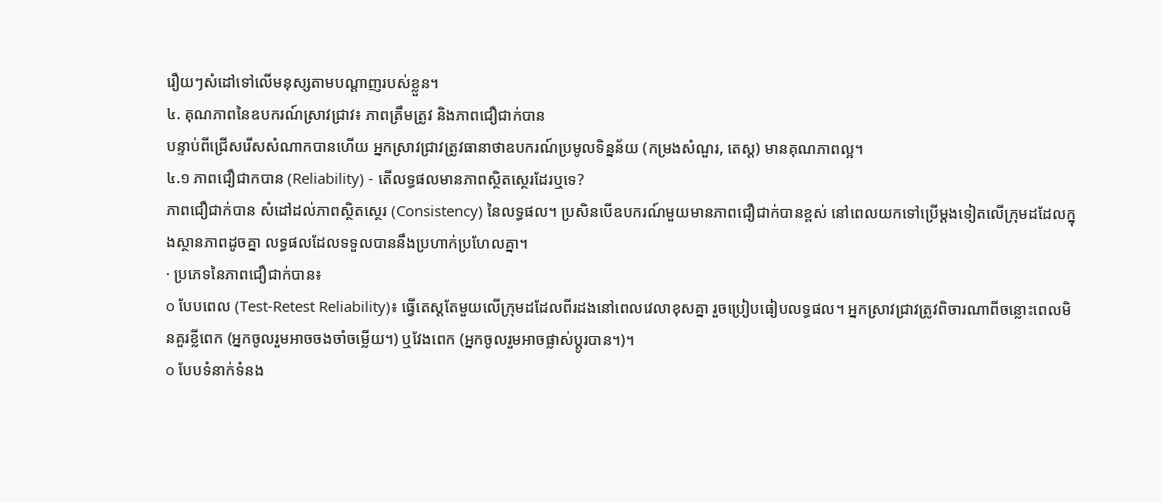រឿយៗសំដៅទៅលើមនុស្សតាមបណ្ដាញរបស់ខ្លួន។
៤. គុណភាពនៃឧបករណ៍ស្រាវជ្រាវ៖ ភាពត្រឹមត្រូវ និងភាពជឿជាក់បាន
បន្ទាប់ពីជ្រើសរើសសំណាកបានហើយ អ្នកស្រាវជ្រាវត្រូវធានាថាឧបករណ៍ប្រមូលទិន្នន័យ (កម្រងសំណួរ, តេស្ត) មានគុណភាពល្អ។
៤.១ ភាពជឿជាកបាន (Reliability) - តើលទ្ធផលមានភាពស្ថិតស្ថេរដែរឬទេ?
ភាពជឿជាក់បាន សំដៅដល់ភាពស្ថិតស្ថេរ (Consistency) នៃលទ្ធផល។ ប្រសិនបើឧបករណ៍មួយមានភាពជឿជាក់បានខ្ពស់ នៅពេលយកទៅប្រើម្តងទៀតលើក្រុមដដែលក្នុងស្ថានភាពដូចគ្នា លទ្ធផលដែលទទួលបាននឹងប្រហាក់ប្រហែលគ្នា។
· ប្រភេទនៃភាពជឿជាក់បាន៖
o បែបពេល (Test-Retest Reliability)៖ ធ្វើតេស្តតែមួយលើក្រុមដដែលពីរដងនៅពេលវេលាខុសគ្នា រួចប្រៀបធៀបលទ្ធផល។ អ្នកស្រាវជ្រាវត្រូវពិចារណាពីចន្លោះពេលមិនគួរខ្លីពេក (អ្នកចូលរួមអាចចងចាំចម្លើយ។) ឬវែងពេក (អ្នកចូលរួមអាចផ្លាស់ប្តូរបាន។)។
o បែបទំនាក់ទំនង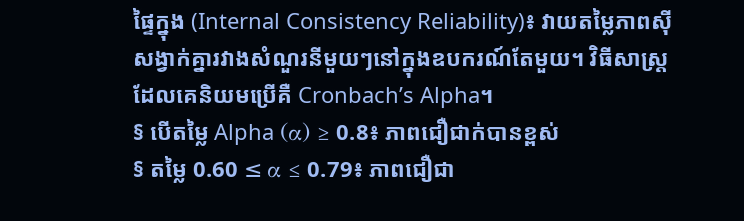ផ្ទៃក្នុង (Internal Consistency Reliability)៖ វាយតម្លៃភាពស៊ីសង្វាក់គ្នារវាងសំណួរនីមួយៗនៅក្នុងឧបករណ៍តែមួយ។ វិធីសាស្រ្តដែលគេនិយមប្រើគឺ Cronbach’s Alpha។
§ បើតម្លៃ Alpha (α) ≥ 0.8៖ ភាពជឿជាក់បានខ្ពស់
§ តម្លៃ 0.60 ≤ α ≤ 0.79៖ ភាពជឿជា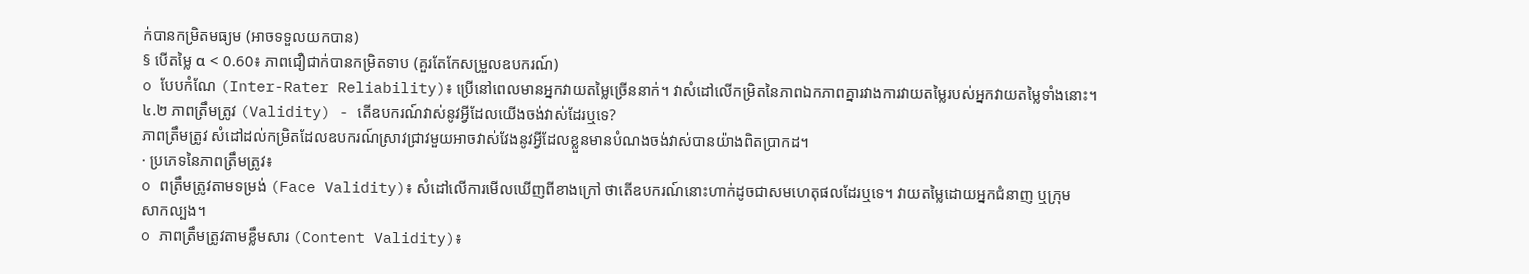ក់បានកម្រិតមធ្យម (អាចទទួលយកបាន)
§ បើតម្លៃ α < 0.60៖ ភាពជឿជាក់បានកម្រិតទាប (គួរតែកែសម្រួលឧបករណ៍)
o បែបកំណែ (Inter-Rater Reliability)៖ ប្រើនៅពេលមានអ្នកវាយតម្លៃច្រើននាក់។ វាសំដៅលើកម្រិតនៃភាពឯកភាពគ្នារវាងការវាយតម្លៃរបស់អ្នកវាយតម្លៃទាំងនោះ។
៤.២ ភាពត្រឹមត្រូវ (Validity) - តើឧបករណ៍វាស់នូវអ្វីដែលយើងចង់វាស់ដែរឬទេ?
ភាពត្រឹមត្រូវ សំដៅដល់កម្រិតដែលឧបករណ៍ស្រាវជ្រាវមួយអាចវាស់វែងនូវអ្វីដែលខ្លួនមានបំណងចង់វាស់បានយ៉ាងពិតប្រាកដ។
· ប្រភេទនៃភាពត្រឹមត្រូវ៖
o ពត្រឹមត្រូវតាមទម្រង់ (Face Validity)៖ សំដៅលើការមើលឃើញពីខាងក្រៅ ថាតើឧបករណ៍នោះហាក់ដូចជាសមហេតុផលដែរឬទេ។ វាយតម្លៃដោយអ្នកជំនាញ ឬក្រុម
សាកល្បង។
o ភាពត្រឹមត្រូវតាមខ្លឹមសារ (Content Validity)៖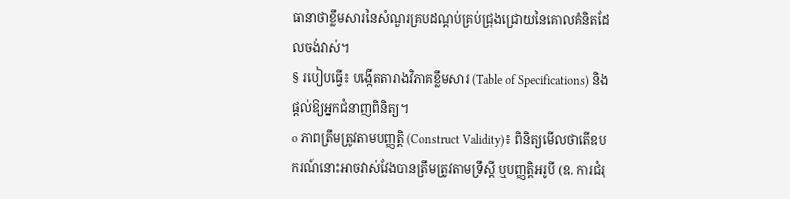ធានាថាខ្លឹមសារនៃសំណួរគ្របដណ្តប់គ្រប់ជ្រុងជ្រោយនៃគោលគំនិតដែលចង់វាស់។
§ របៀបធ្វើ៖ បង្កើតតារាងវិភាគខ្លឹមសារ (Table of Specifications) និងផ្ដល់ឱ្យអ្នកជំនាញពិនិត្យ។
o ភាពត្រឹមត្រូវតាមបញ្ញត្តិ (Construct Validity)៖ ពិនិត្យមើលថាតើឧបករណ៍នោះអាចវាស់វែងបានត្រឹមត្រូវតាមទ្រឹស្តី ឬបញ្ញត្តិអរូបី (ឧ. ការជំរុ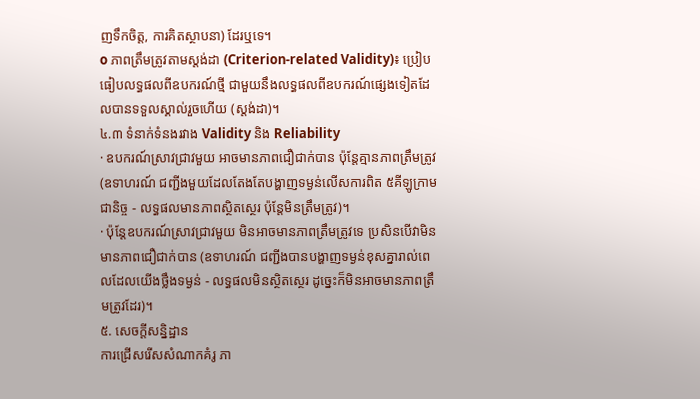ញទឹកចិត្ត, ការគិតស្ថាបនា) ដែរឬទេ។
o ភាពត្រឹមត្រូវតាមស្តង់ដា (Criterion-related Validity)៖ ប្រៀបធៀបលទ្ធផលពីឧបករណ៍ថ្មី ជាមួយនឹងលទ្ធផលពីឧបករណ៍ផ្សេងទៀតដែលបានទទួលស្គាល់រួចហើយ (ស្តង់ដា)។
៤.៣ ទំនាក់ទំនងរវាង Validity និង Reliability
· ឧបករណ៍ស្រាវជ្រាវមួយ អាចមានភាពជឿជាក់បាន ប៉ុន្តែគ្មានភាពត្រឹមត្រូវ (ឧទាហរណ៍ ជញ្ជីងមួយដែលតែងតែបង្ហាញទម្ងន់លើសការពិត ៥គីឡូក្រាមជានិច្ច - លទ្ធផលមានភាពស្ថិតស្ថេរ ប៉ុន្តែមិនត្រឹមត្រូវ)។
· ប៉ុន្តែឧបករណ៍ស្រាវជ្រាវមួយ មិនអាចមានភាពត្រឹមត្រូវទេ ប្រសិនបើវាមិនមានភាពជឿជាក់បាន (ឧទាហរណ៍ ជញ្ជីងបានបង្ហាញទម្ងន់ខុសគ្នារាល់ពេលដែលយើងថ្លឹងទម្ងន់ - លទ្ធផលមិនស្ថិតស្ថេរ ដូច្នេះក៏មិនអាចមានភាពត្រឹមត្រូវដែរ)។
៥. សេចក្ដីសន្និដ្ឋាន
ការជ្រើសរើសសំណាកគំរូ ភា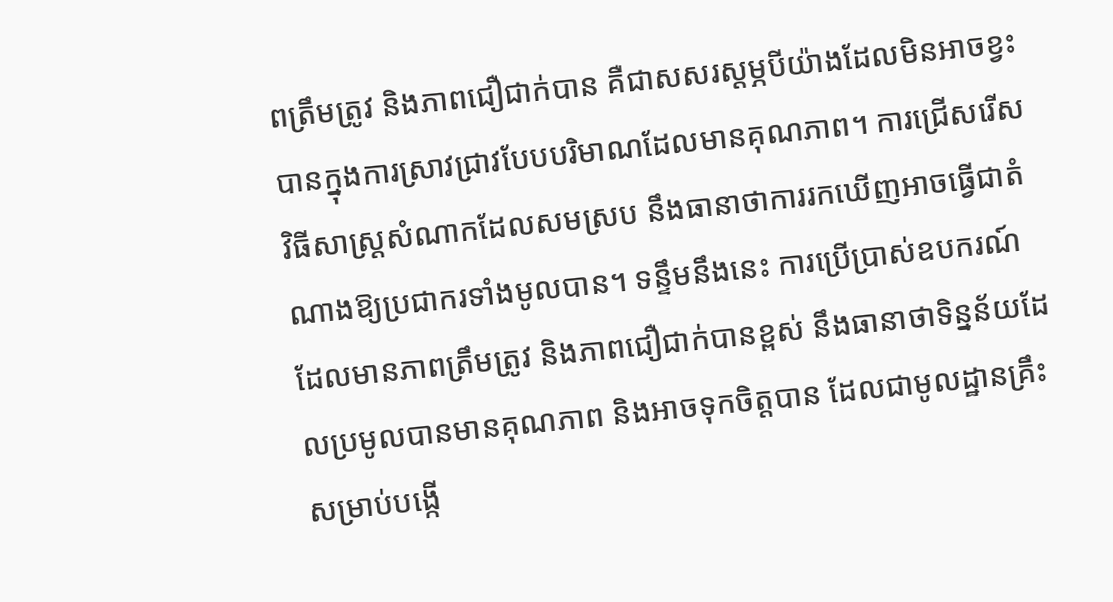ពត្រឹមត្រូវ និងភាពជឿជាក់បាន គឺជាសសរស្តម្ភបីយ៉ាងដែលមិនអាចខ្វះបានក្នុងការស្រាវជ្រាវបែបបរិមាណដែលមានគុណភាព។ ការជ្រើសរើសវិធីសាស្រ្តសំណាកដែលសមស្រប នឹងធានាថាការរកឃើញអាចធ្វើជាតំណាងឱ្យប្រជាករទាំងមូលបាន។ ទន្ទឹមនឹងនេះ ការប្រើប្រាស់ឧបករណ៍ដែលមានភាពត្រឹមត្រូវ និងភាពជឿជាក់បានខ្ពស់ នឹងធានាថាទិន្នន័យដែលប្រមូលបានមានគុណភាព និងអាចទុកចិត្តបាន ដែលជាមូលដ្ឋានគ្រឹះសម្រាប់បង្កើ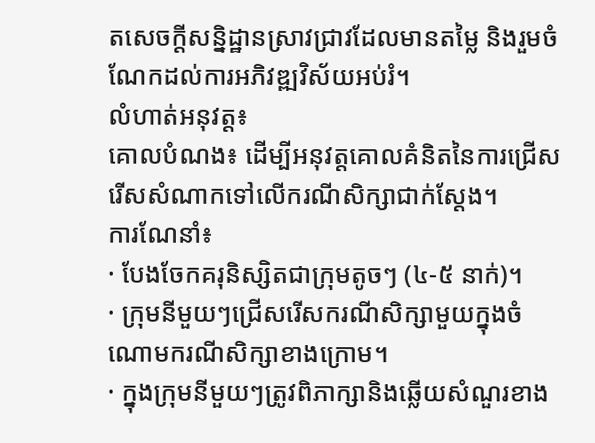តសេចក្តីសន្និដ្ឋានស្រាវជ្រាវដែលមានតម្លៃ និងរួមចំណែកដល់ការអភិវឌ្ឍវិស័យអប់រំ។
លំហាត់អនុវត្ត៖
គោលបំណង៖ ដើម្បីអនុវត្តគោលគំនិតនៃការជ្រើសរើសសំណាកទៅលើករណីសិក្សាជាក់ស្តែង។
ការណែនាំ៖
· បែងចែកគរុនិស្សិតជាក្រុមតូចៗ (៤-៥ នាក់)។
· ក្រុមនីមួយៗជ្រើសរើសករណីសិក្សាមួយក្នុងចំណោមករណីសិក្សាខាងក្រោម។
· ក្នុងក្រុមនីមួយៗត្រូវពិភាក្សានិងឆ្លើយសំណួរខាង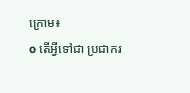ក្រោម៖
o តើអ្វីទៅជា ប្រជាករ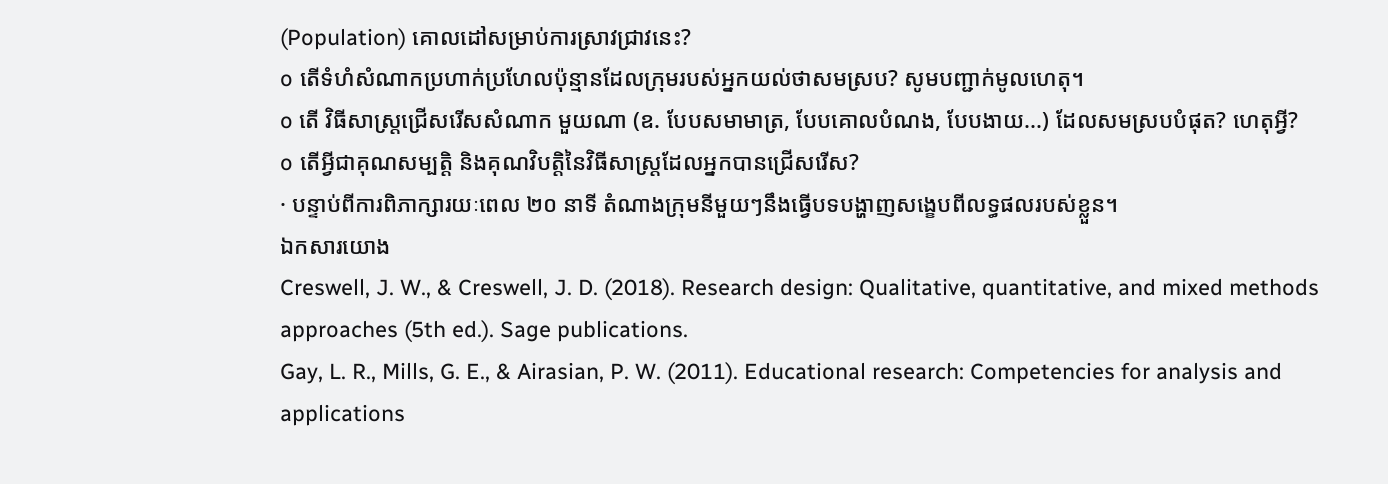(Population) គោលដៅសម្រាប់ការស្រាវជ្រាវនេះ?
o តើទំហំសំណាកប្រហាក់ប្រហែលប៉ុន្មានដែលក្រុមរបស់អ្នកយល់ថាសមស្រប? សូមបញ្ជាក់មូលហេតុ។
o តើ វិធីសាស្រ្តជ្រើសរើសសំណាក មួយណា (ឧ. បែបសមាមាត្រ, បែបគោលបំណង, បែបងាយ...) ដែលសមស្របបំផុត? ហេតុអ្វី?
o តើអ្វីជាគុណសម្បត្តិ និងគុណវិបត្តិនៃវិធីសាស្រ្តដែលអ្នកបានជ្រើសរើស?
· បន្ទាប់ពីការពិភាក្សារយៈពេល ២០ នាទី តំណាងក្រុមនីមួយៗនឹងធ្វើបទបង្ហាញសង្ខេបពីលទ្ធផលរបស់ខ្លួន។
ឯកសារយោង
Creswell, J. W., & Creswell, J. D. (2018). Research design: Qualitative, quantitative, and mixed methods approaches (5th ed.). Sage publications.
Gay, L. R., Mills, G. E., & Airasian, P. W. (2011). Educational research: Competencies for analysis and applications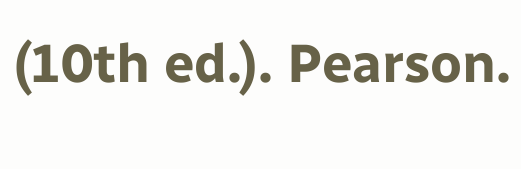(10th ed.). Pearson.